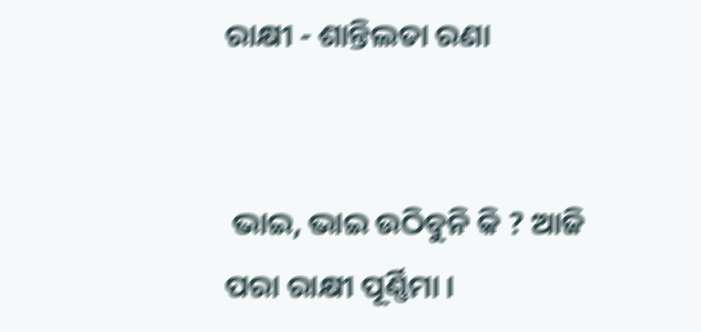ରାକ୍ଷୀ - ଶାନ୍ତିଲତା ରଣା


 ଭାଇ, ଭାଇ ଉଠିବୁନି କି ? ଆଜି ପରା ରାକ୍ଷୀ ପୂର୍ଣ୍ଣିମା ।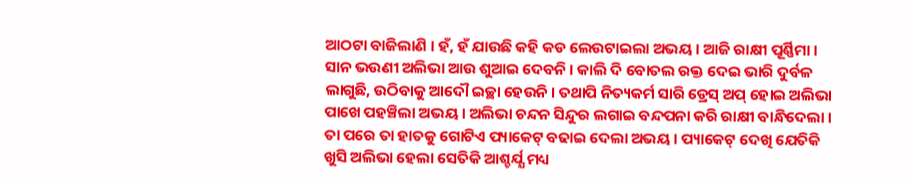ଆଠଟା ବାଜିଲାଣି । ହଁ, ହଁ ଯାଉଛି କହି କଡ ଲେଉଟାଇଲା ଅଭୟ । ଆଜି ରାକ୍ଷୀ ପୂର୍ଣ୍ଣିମା । ସାନ ଭଉଣୀ ଅଲିଭା ଆଉ ଶୁଆଇ ଦେବନି । କାଲି ଦି ବୋତଲ ରକ୍ତ ଦେଇ ଭାରି ଦୁର୍ବଳ ଲାଗୁଛି, ଉଠିବାକୁ ଆଦୌ ଇଚ୍ଛା ହେଉନି । ତଥାପି ନିତ୍ୟକର୍ମ ସାରି ଡ୍ରେସ୍ ଅପ୍ ହୋଇ ଅଲିଭା ପାଖେ ପହଞ୍ଚିଲା ଅଭୟ । ଅଲିଭା ଚନ୍ଦନ ସିନ୍ଦୁର ଲଗାଇ ବନ୍ଦପନା କରି ରାକ୍ଷୀ ବାନ୍ଧିଦେଲା । ତା ପରେ ତା ହାତକୁ ଗୋଟିଏ ପ୍ୟାକେଟ୍ ବଢାଇ ଦେଲା ଅଭୟ । ପ୍ୟାକେଟ୍ ଦେଖି ଯେତିକି ଖୁସି ଅଲିଭା ହେଲା ସେତିକି ଆଶ୍ଚର୍ଯ୍ଯ ମଧ୍ୟ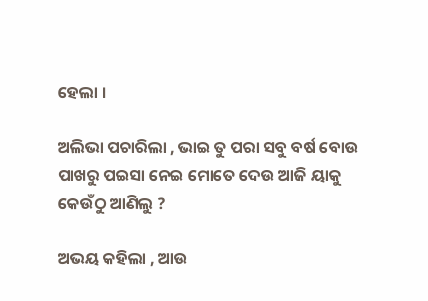ହେଲା ।

ଅଲିଭା ପଚାରିଲା , ଭାଇ ତୁ ପରା ସବୁ ବର୍ଷ ବୋଉ ପାଖରୁ ପଇସା ନେଇ ମୋତେ ଦେଉ ଆଜି ୟାକୁ କେଉଁଠୁ ଆଣିଲୁ ?

ଅଭୟ କହିଲା , ଆଉ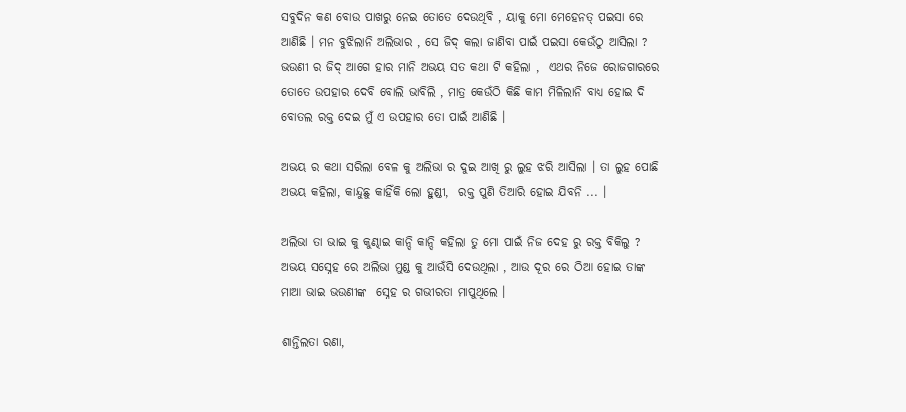ସବୁଦିନ କଣ ବୋଉ ପାଖରୁ ନେଇ ତୋତେ ଦେଉଥିବି , ୟାକୁ ମୋ ମେହେନତ୍ ପଇସା ରେ ଆଣିଛି । ମନ ବୁଝିଲାନି ଅଲିଭାର , ସେ ଜିଦ୍ କଲା ଜାଣିବା ପାଇଁ ପଇସା କେଉଁଠୁ ଆସିଲା ? ଭଉଣୀ ର ଜିଦ୍ ଆଗେ ହାର ମାନି ଅଭୟ ସତ କଥା ଟି କହିଲା ,  ଏଥର ନିଜେ ରୋଜଗାରରେ ତୋତେ ଉପହାର ଦେବି ବୋଲି ଭାବିଲି , ମାତ୍ର କେଉଁଠି କିଛି କାମ ମିଳିଲାନି ବାଧ୍ୟ ହୋଇ ଦି ବୋତଲ ରକ୍ତ ଦେଇ ମୁଁ ଏ ଉପହାର ତୋ ପାଇଁ ଆଣିଛି ।

ଅଭୟ ର କଥା ସରିଲା ବେଳ କୁ ଅଲିଭା ର ଦୁଇ ଆଖି ରୁ ଲୁହ ଝରି ଆସିଲା । ତା ଲୁହ ପୋଛି ଅଭୟ କହିଲା, କାନ୍ଦୁଛୁ କାହିଁକି ଲୋ ହୁଣ୍ଡୀ,  ରକ୍ତ ପୁଣି ତିଆରି ହୋଇ ଯିବନି ... ।

ଅଲିଭା ତା ଭାଇ କୁ କୁଣ୍ଢାଇ କାନ୍ଦି କାନ୍ଦି କହିଲା ତୁ ମୋ ପାଇଁ ନିଜ ଦେହ ରୁ ରକ୍ତ ବିକିଲୁ ? ଅଭୟ ସସ୍ନେହ ରେ ଅଲିଭା ମୁଣ୍ଡ କୁ ଆଉଁସି ଦେଉଥିଲା , ଆଉ ଦୂର ରେ ଠିଆ ହୋଇ ତାଙ୍କ ମାଆ ଭାଇ ଭଉଣୀଙ୍କ  ସ୍ନେହ ର ଗଭୀରତା ମାପୁଥିଲେ ।

ଶାନ୍ତିଲତା ରଣା,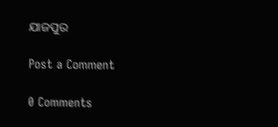ଯାଜପୁର

Post a Comment

0 Comments